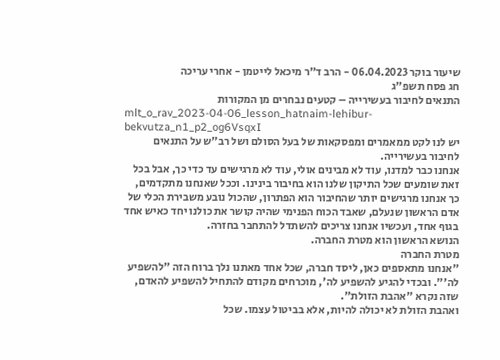שיעור בוקר 06.04.2023 - הרב ד"ר מיכאל לייטמן - אחרי עריכה
חג פסח תשפ"ג
התנאים לחיבור בעשירייה – קטעים נבחרים מן המקורות
mlt_o_rav_2023-04-06_lesson_hatnaim-lehibur-bekvutza_n1_p2_og6VsqxI
יש לנו לקט ממאמרים ומפסקאות של בעל הסולם ושל רב"ש על התנאים לחיבור בעשירייה.
אנחנו כבר למדנו, עוד לא מבינים אולי, עוד לא מרגישים עד כדי כך, אבל בכל זאת שומעים שכל התיקון שלנו הוא בחיבור בינינו. וככל שאנחנו מתקדמים, כך אנחנו מרגישים יותר שהחיבור הוא הפתרון, שהכול נובע משבירת הכלי של אדם הראשון שנעלם, שאבד הכוח הפנימי שהיה קושר את כולנו יחד כאיש אחד בגוף אחד, ועכשיו אנחנו צריכים להשתדל להתחבר בחזרה.
הנושא הראשון הוא מטרת החברה.
מטרת החברה
"אנחנו מתאספים כאן, ליסד חברה, שכל אחד מאתנו נלך ברוח הזה "להשפיע לה'". ובכדי להגיע להשפיע לה', מוכרחים מקודם להתחיל להשפיע להאדם, שזה נקרא "אהבת הזולת".
ואהבת הזולת לא יכולה להיות, אלא בביטול עצמו. שכל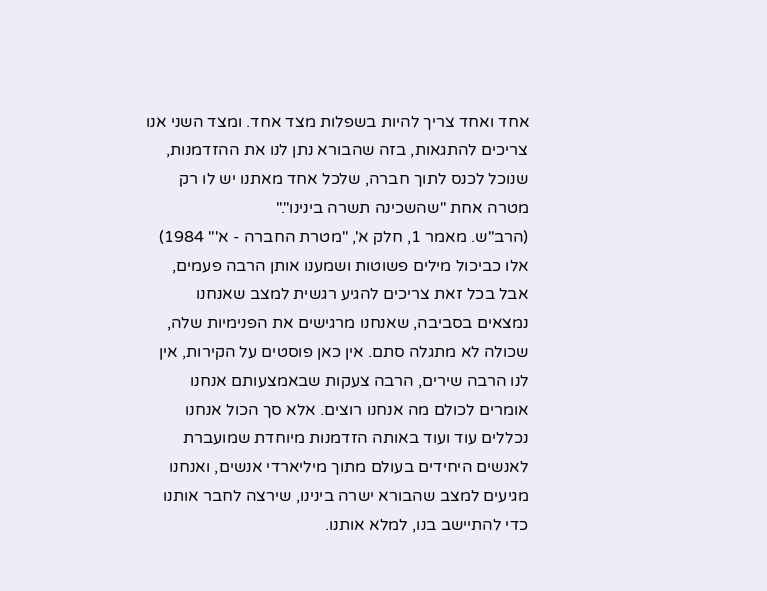אחד ואחד צריך להיות בשפלות מצד אחד. ומצד השני אנו צריכים להתגאות, בזה שהבורא נתן לנו את ההזדמנות, שנוכל לכנס לתוך חברה, שלכל אחד מאתנו יש לו רק מטרה אחת "שהשכינה תשרה בינינו"."
(הרב"ש. מאמר 1, חלק א', "מטרת החברה - א'" 1984)
אלו כביכול מילים פשוטות ושמענו אותן הרבה פעמים, אבל בכל זאת צריכים להגיע רגשית למצב שאנחנו נמצאים בסביבה, שאנחנו מרגישים את הפנימיות שלה, שכולה לא מתגלה סתם. אין כאן פוסטים על הקירות, אין לנו הרבה שירים, הרבה צעקות שבאמצעותם אנחנו אומרים לכולם מה אנחנו רוצים. אלא סך הכול אנחנו נכללים עוד ועוד באותה הזדמנות מיוחדת שמועברת לאנשים היחידים בעולם מתוך מיליארדי אנשים, ואנחנו מגיעים למצב שהבורא ישרה בינינו, שירצה לחבר אותנו כדי להתיישב בנו, למלא אותנו.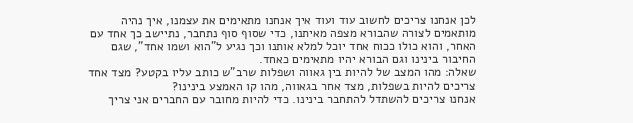לכן אנחנו צריכים לחשוב עוד ועוד איך אנחנו מתאימים את עצמנו, איך נהיה מותאמים לצורה שהבורא מצפה מאיתנו, כדי שסוף סוף נתחבר, נתיישב כך אחד עם האחר, והוא כולו ככוח אחד יוכל למלא אותנו וכך נגיע ל"הוא ושמו אחד", שגם החיבור בינינו וגם הבורא יהיו מתאימים כאחד.
שאלה: מהו המצב של להיות בין גאווה ושפלות שרב"ש כותב עליו בקטע? מצד אחד צריכים להיות בשפלות, מצד אחר בגאווה, מהו קו האמצע בינינו?
אנחנו צריכים להשתדל להתחבר בינינו. כדי להיות מחובר עם החברים אני צריך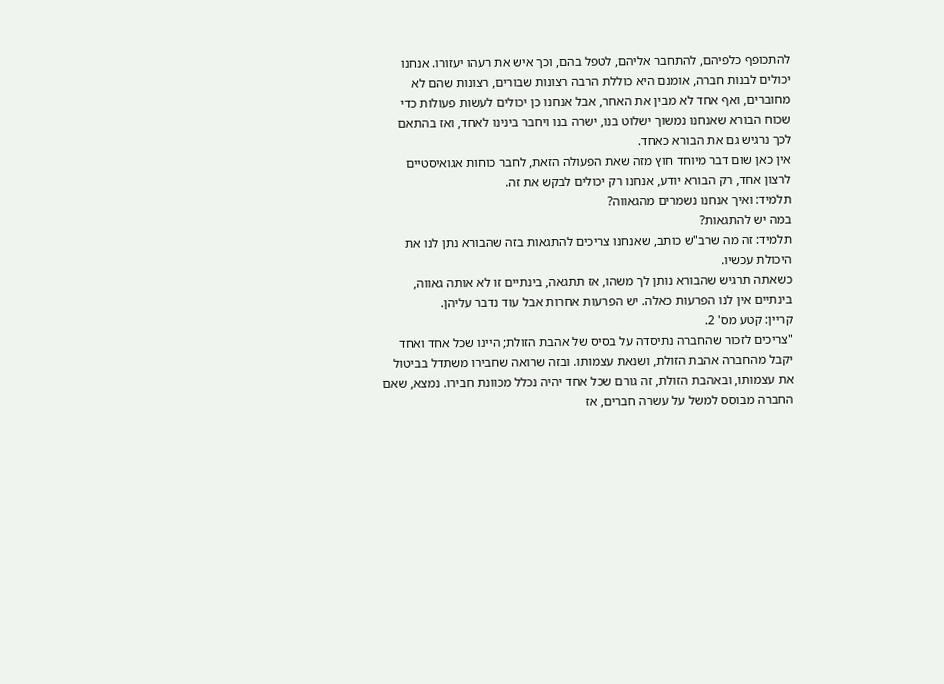להתכופף כלפיהם, להתחבר אליהם, לטפל בהם, וכך איש את רעהו יעזורו. אנחנו יכולים לבנות חברה, אומנם היא כוללת הרבה רצונות שבורים, רצונות שהם לא מחוברים, ואף אחד לא מבין את האחר, אבל אנחנו כן יכולים לעשות פעולות כדי שכוח הבורא שאנחנו נמשוך ישלוט בנו, ישרה בנו ויחבר בינינו לאחד, ואז בהתאם לכך נרגיש גם את הבורא כאחד.
אין כאן שום דבר מיוחד חוץ מזה שאת הפעולה הזאת, לחבר כוחות אגואיסטיים לרצון אחד, רק הבורא יודע, אנחנו רק יכולים לבקש את זה.
תלמיד: ואיך אנחנו נשמרים מהגאווה?
במה יש להתגאות?
תלמיד: זה מה שרב"ש כותב, שאנחנו צריכים להתגאות בזה שהבורא נתן לנו את היכולת עכשיו.
כשאתה תרגיש שהבורא נותן לך משהו, אז תתגאה, בינתיים זו לא אותה גאווה, בינתיים אין לנו הפרעות כאלה. יש הפרעות אחרות אבל עוד נדבר עליהן.
קריין: קטע מס' 2.
"צריכים לזכור שהחברה נתיסדה על בסיס של אהבת הזולת; היינו שכל אחד ואחד יקבל מהחברה אהבת הזולת, ושנאת עצמותו. ובזה שרואה שחבירו משתדל בביטול את עצמותו, ובאהבת הזולת, זה גורם שכל אחד יהיה נכלל מכוונת חבירו. נמצא, שאם החברה מבוסס למשל על עשרה חברים, אז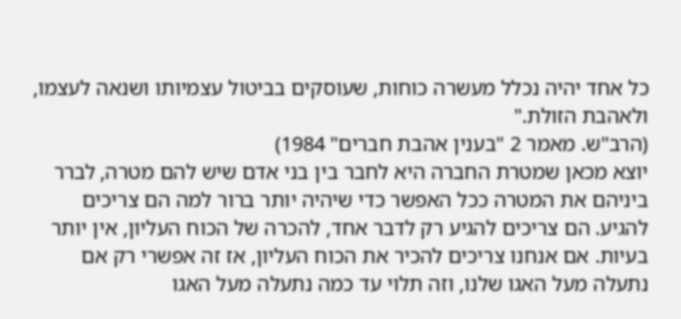כל אחד יהיה נכלל מעשרה כוחות, שעוסקים בביטול עצמיותו ושנאה לעצמו, ולאהבת הזולת."
(הרב"ש. מאמר 2 "בענין אהבת חברים" 1984)
יוצא מכאן שמטרת החברה היא לחבר בין בני אדם שיש להם מטרה, לברר ביניהם את המטרה ככל האפשר כדי שיהיה יותר ברור למה הם צריכים להגיע. הם צריכים להגיע רק לדבר אחד, להכרה של הכוח העליון, אין יותר בעיות. אם אנחנו צריכים להכיר את הכוח העליון, אז זה אפשרי רק אם נתעלה מעל האגו שלנו, וזה תלוי עד כמה נתעלה מעל האגו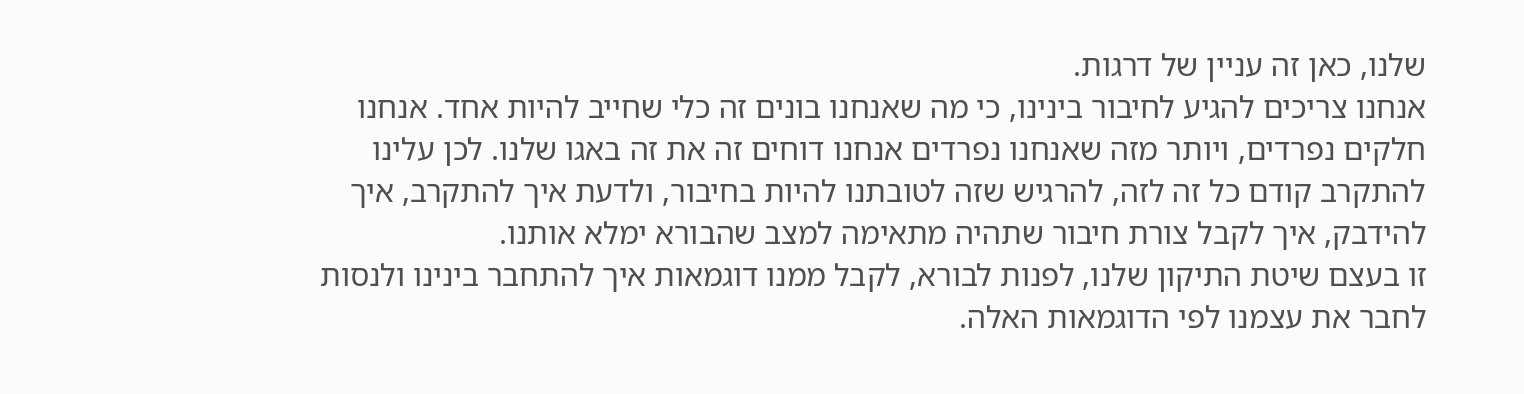שלנו, כאן זה עניין של דרגות.
אנחנו צריכים להגיע לחיבור בינינו, כי מה שאנחנו בונים זה כלי שחייב להיות אחד. אנחנו חלקים נפרדים, ויותר מזה שאנחנו נפרדים אנחנו דוחים זה את זה באגו שלנו. לכן עלינו להתקרב קודם כל זה לזה, להרגיש שזה לטובתנו להיות בחיבור, ולדעת איך להתקרב, איך להידבק, איך לקבל צורת חיבור שתהיה מתאימה למצב שהבורא ימלא אותנו.
זו בעצם שיטת התיקון שלנו, לפנות לבורא, לקבל ממנו דוגמאות איך להתחבר בינינו ולנסות לחבר את עצמנו לפי הדוגמאות האלה.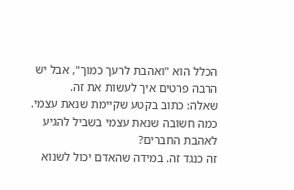הכלל הוא "ואהבת לרעך כמוך", אבל יש הרבה פרטים איך לעשות את זה.
שאלה: כתוב בקטע שקיימת שנאת עצמי. כמה חשובה שנאת עצמי בשביל להגיע לאהבת החברים?
זה כנגד זה. במידה שהאדם יכול לשנוא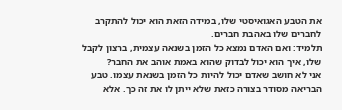את הטבע האגואיסטי שלו, במידה הזאת הוא יכול להתקרב לחברים שלו באהבת חברים.
תלמיד: ואם האדם נמצא כל הזמן בשנאה עצמית, ברצון לקבל שלו, איך הוא יכול לבדוק שהוא באמת אוהב את החבר?
אני לא חושב שאדם יכול להיות כל הזמן בשנאת עצמו. טבע הבריאה מסודר בצורה כזאת שלא ייתן לו את זה כך. אלא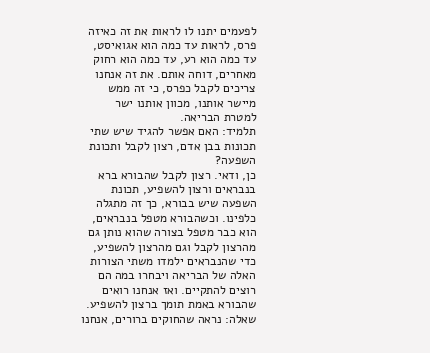לפעמים יתנו לו לראות את זה כאיזה פרס, לראות עד כמה הוא אגואיסט, עד כמה הוא רע, עד כמה הוא רחוק מאחרים, דוחה אותם. את זה אנחנו צריכים לקבל כפרס, כי זה ממש מיישר אותנו, מכוון אותנו ישר למטרת הבריאה.
תלמיד: האם אפשר להגיד שיש שתי תכונות בבן אדם, רצון לקבל ותכונת השפעה?
כן, ודאי. רצון לקבל שהבורא ברא בנבראים ורצון להשפיע, תכונת השפעה שיש בבורא, כך זה מתגלה כלפינו. וכשהבורא מטפל בנבראים, הוא כבר מטפל בצורה שהוא נותן גם מהרצון לקבל וגם מהרצון להשפיע, כדי שהנבראים ילמדו משתי הצורות האלה של הבריאה ויבחרו במה הם רוצים להתקיים. ואז אנחנו רואים שהבורא באמת תומך ברצון להשפיע.
שאלה: נראה שהחוקים ברורים, אנחנו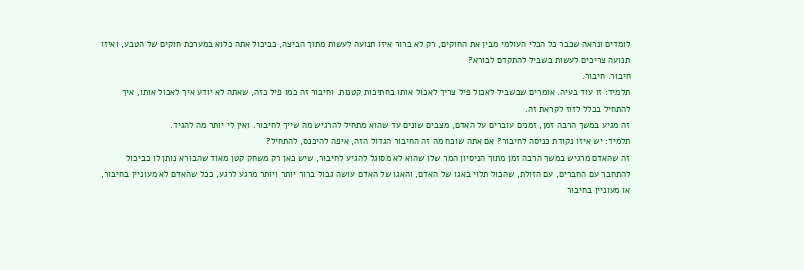לומדים ונראה שכבר כל הכלי העולמי מבין את החוקים, רק לא ברור איזו תנועה לעשות מתוך הביצה, כביכול אתה כלוא במערכת חוקים של הטבע, ואיזו תנועה צריכים לעשות בשביל להתקדם לבורא?
חיבור. חיבור.
תלמיד: זו עוד בעיה. אומרים שבשביל לאכול פיל צריך לאכול אותו בחתיכות קטנות. וחיבור זה כמו פיל כזה, שאתה לא יודע איך לאכול אותו, איך להתחיל בכלל לזוז לקראת זה.
זה מגיע במשך הרבה זמן, זמנים עוברים על האדם, מצבים שונים עד שהוא מתחיל להרגיש מה שייך לחיבור. ואין לי יותר מה להגיד.
תלמיד: יש איזו נקודת כניסה לחיבור? אם אתה שוכח מה זה החיבור הגדול הזה, איפה להיכנס, להתחיל?
זה שהאדם מרגיש במשך הרבה זמן מתוך הניסיון המר שלו שהוא לא מסוגל להגיע לחיבור, שיש כאן רק משחק קטן מאוד שהבורא נותן לו כביכול להתחבר עם החברים, עם הזולת, שהכול תלוי באגו של האדם, והאגו של האדם עושה גבול ברור יותר ויותר מרגע לרגע, ככל שהאדם לא מעוניין בחיבור, או מעוניין בחיבור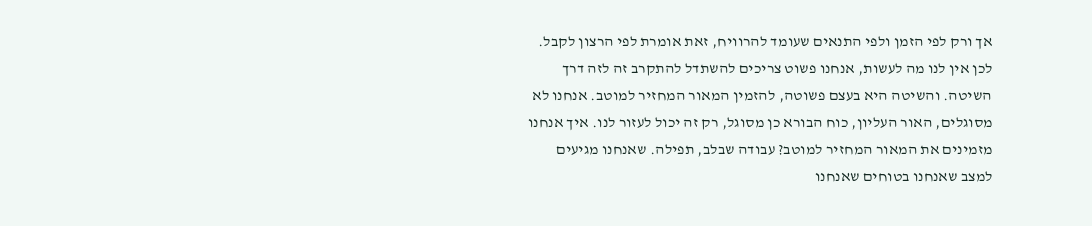אך ורק לפי הזמן ולפי התנאים שעומד להרוויח, זאת אומרת לפי הרצון לקבל.
לכן אין לנו מה לעשות, אנחנו פשוט צריכים להשתדל להתקרב זה לזה דרך השיטה. והשיטה היא בעצם פשוטה, להזמין המאור המחזיר למוטב. אנחנו לא מסוגלים, האור העליון, כוח הבורא כן מסוגל, רק זה יכול לעזור לנו. איך אנחנו מזמינים את המאור המחזיר למוטב? עבודה שבלב, תפילה. שאנחנו מגיעים למצב שאנחנו בטוחים שאנחנו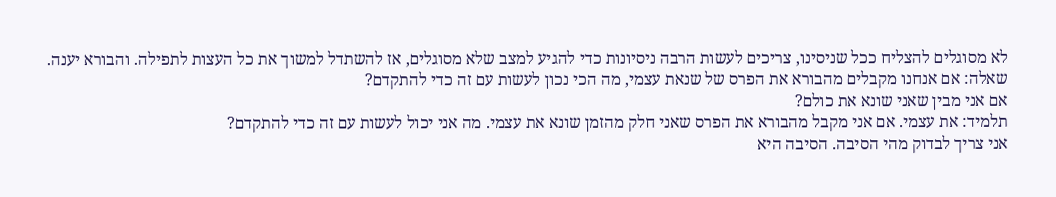לא מסוגלים להצליח ככל שניסינו, צריכים לעשות הרבה ניסיונות כדי להגיע למצב שלא מסוגלים, אז להשתדל למשוך את כל העצות לתפילה. והבורא יענה.
שאלה: אם אנחנו מקבלים מהבורא את הפרס של שנאת עצמי, מה הכי נכון לעשות עם זה כדי להתקדם?
אם אני מבין שאני שונא את כולם?
תלמיד: את עצמי. אם אני מקבל מהבורא את הפרס שאני חלק מהזמן שונא את עצמי. מה אני יכול לעשות עם זה כדי להתקדם?
אני צריך לבדוק מהי הסיבה. הסיבה היא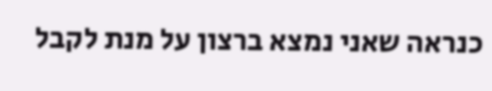כנראה שאני נמצא ברצון על מנת לקבל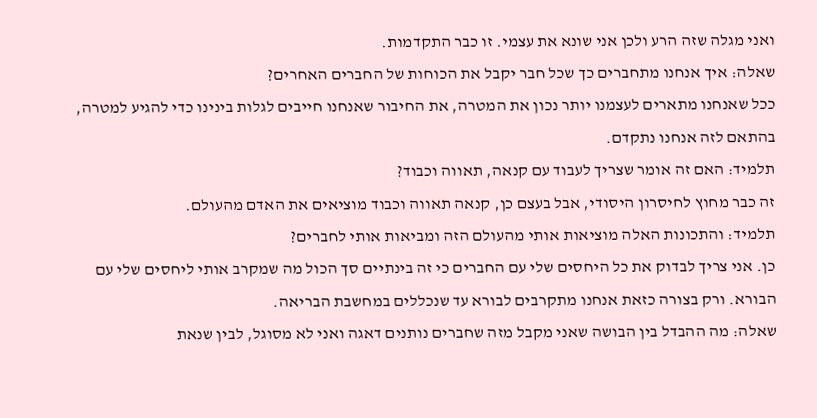ואני מגלה שזה הרע ולכן אני שונא את עצמי. זו כבר התקדמות.
שאלה: איך אנחנו מתחברים כך שכל חבר יקבל את הכוחות של החברים האחרים?
ככל שאנחנו מתארים לעצמנו יותר נכון את המטרה, את החיבור שאנחנו חייבים לגלות בינינו כדי להגיע למטרה, בהתאם לזה אנחנו נתקדם.
תלמיד: האם זה אומר שצריך לעבוד עם קנאה, תאווה וכבוד?
זה כבר מחוץ לחיסרון היסודי, אבל בעצם כן, קנאה תאווה וכבוד מוציאים את האדם מהעולם.
תלמיד: והתכונות האלה מוציאות אותי מהעולם הזה ומביאות אותי לחברים?
כן. אני צריך לבדוק את כל היחסים שלי עם החברים כי זה בינתיים סך הכול מה שמקרב אותי ליחסים שלי עם הבורא. ורק בצורה כזאת אנחנו מתקרבים לבורא עד שנכללים במחשבת הבריאה.
שאלה: מה ההבדל בין הבושה שאני מקבל מזה שחברים נותנים דאגה ואני לא מסוגל, לבין שנאת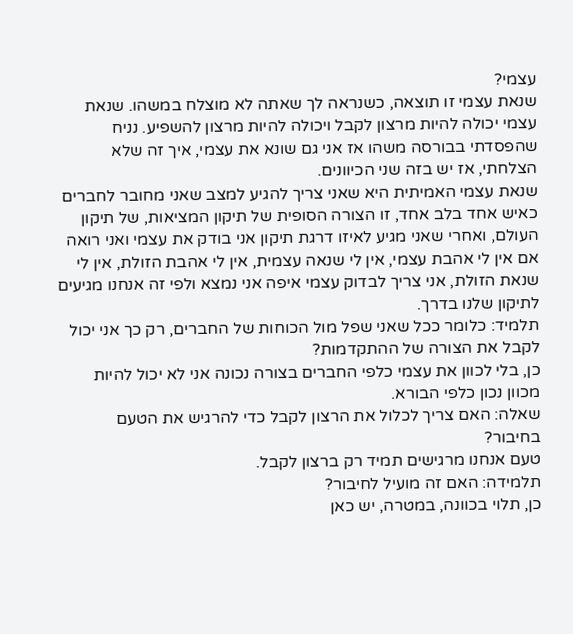עצמי?
שנאת עצמי זו תוצאה, כשנראה לך שאתה לא מוצלח במשהו. שנאת עצמי יכולה להיות מרצון לקבל ויכולה להיות מרצון להשפיע. נניח שהפסדתי בבורסה משהו אז אני גם שונא את עצמי, איך זה שלא הצלחתי, אז יש בזה שני הכיוונים.
שנאת עצמי האמיתית היא שאני צריך להגיע למצב שאני מחובר לחברים כאיש אחד בלב אחד, זו הצורה הסופית של תיקון המציאות, של תיקון העולם, ואחרי שאני מגיע לאיזו דרגת תיקון אני בודק את עצמי ואני רואה אם אין לי אהבת עצמי, אין לי שנאה עצמית, אין לי אהבת הזולת, אין לי שנאת הזולת, אני צריך לבדוק עצמי איפה אני נמצא ולפי זה אנחנו מגיעים לתיקון שלנו בדרך.
תלמיד: כלומר ככל שאני שפל מול הכוחות של החברים, רק כך אני יכול לקבל את הצורה של ההתקדמות?
כן, בלי לכוון את עצמי כלפי החברים בצורה נכונה אני לא יכול להיות מכוון נכון כלפי הבורא.
שאלה: האם צריך לכלול את הרצון לקבל כדי להרגיש את הטעם בחיבור?
טעם אנחנו מרגישים תמיד רק ברצון לקבל.
תלמידה: האם זה מועיל לחיבור?
כן, תלוי בכוונה, במטרה, יש כאן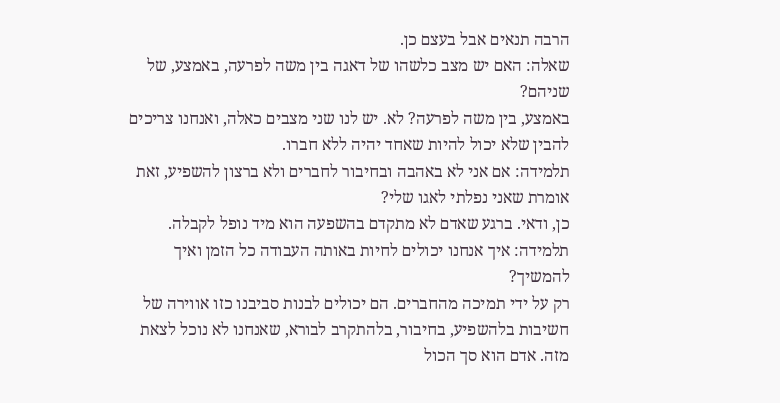הרבה תנאים אבל בעצם כן.
שאלה: האם יש מצב כלשהו של דאגה בין משה לפרעה, באמצע, של שניהם?
באמצע, בין משה לפרעה? לא. יש לנו שני מצבים כאלה, ואנחנו צריכים להבין שלא יכול להיות שאחד יהיה ללא חברו.
תלמידה: אם אני לא באהבה ובחיבור לחברים ולא ברצון להשפיע, זאת אומרת שאני נפלתי לאגו שלי?
כן, ודאי. ברגע שאדם לא מתקדם בהשפעה הוא מיד נופל לקבלה.
תלמידה: איך אנחנו יכולים לחיות באותה העבודה כל הזמן ואיך להמשיך?
רק על ידי תמיכה מהחברים. הם יכולים לבנות סביבנו כזו אווירה של חשיבות בלהשפיע, בחיבור, בלהתקרב לבורא, שאנחנו לא נוכל לצאת מזה. אדם הוא סך הכול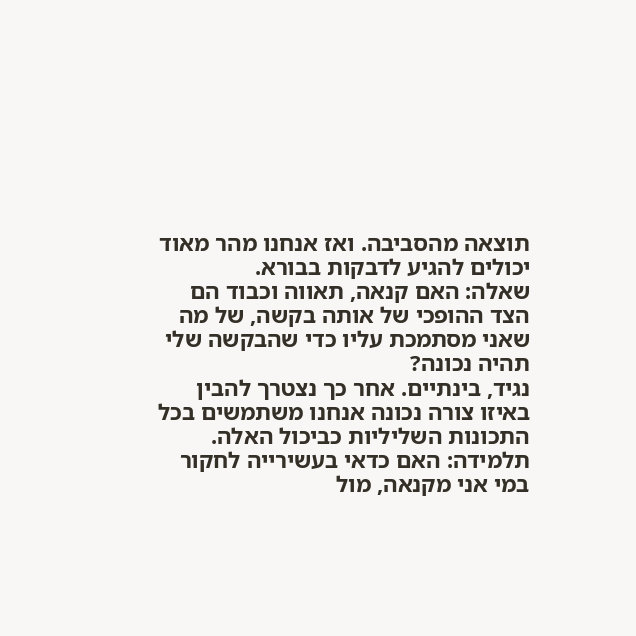תוצאה מהסביבה. ואז אנחנו מהר מאוד יכולים להגיע לדבקות בבורא.
שאלה: האם קנאה, תאווה וכבוד הם הצד ההופכי של אותה בקשה, של מה שאני מסתמכת עליו כדי שהבקשה שלי תהיה נכונה?
נגיד, בינתיים. אחר כך נצטרך להבין באיזו צורה נכונה אנחנו משתמשים בכל התכונות השליליות כביכול האלה.
תלמידה: האם כדאי בעשירייה לחקור במי אני מקנאה, מול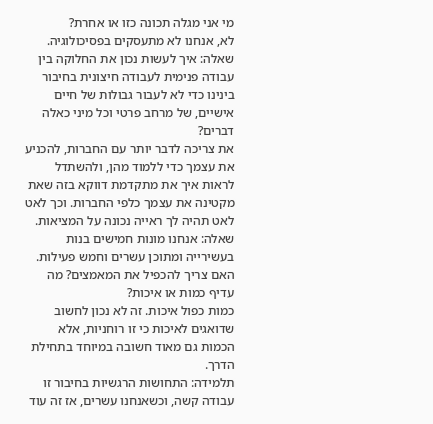מי אני מגלה תכונה כזו או אחרת?
לא, אנחנו לא מתעסקים בפסיכולוגיה.
שאלה: איך לעשות נכון את החלוקה בין עבודה פנימית לעבודה חיצונית בחיבור בינינו כדי לא לעבור גבולות של חיים אישיים, של מרחב פרטי וכל מיני כאלה דברים?
את צריכה לדבר יותר עם החברות, להכניע את עצמך כדי ללמוד מהן, ולהשתדל לראות איך את מתקדמת דווקא בזה שאת מקטינה את עצמך כלפי החברות. וכך לאט לאט תהיה לך ראייה נכונה על המציאות.
שאלה: אנחנו מונות חמישים בנות בעשירייה ומתוכן עשרים וחמש פעילות. האם צריך להכפיל את המאמצים? מה עדיף כמות או איכות?
כמות כפול איכות. זה לא נכון לחשוב שדואגים לאיכות כי זו רוחניות, אלא הכמות גם מאוד חשובה במיוחד בתחילת הדרך.
תלמידה: התחושות הרגשיות בחיבור זו עבודה קשה, וכשאנחנו עשרים, אז זה עוד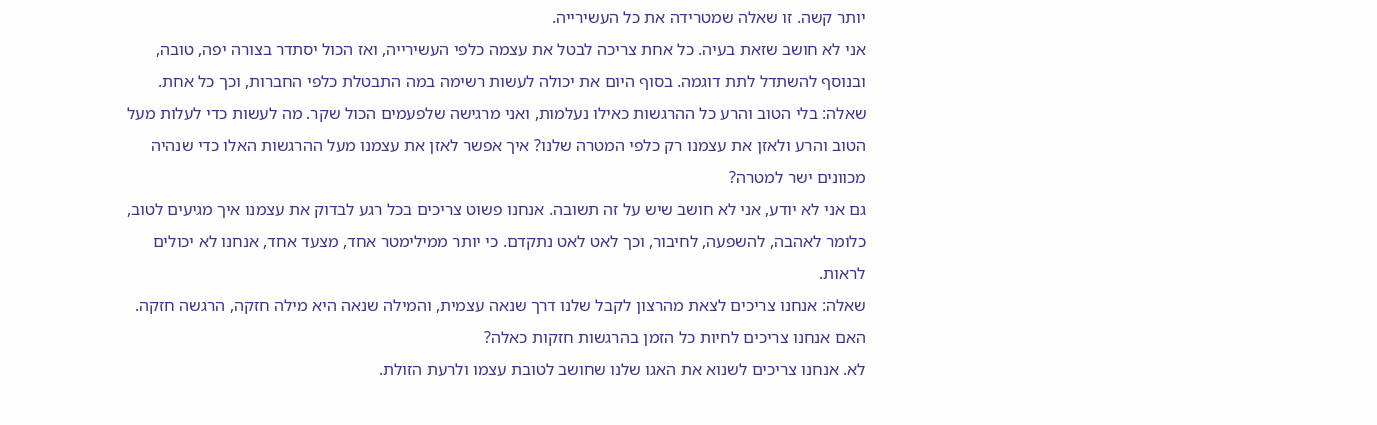יותר קשה. זו שאלה שמטרידה את כל העשירייה.
אני לא חושב שזאת בעיה. כל אחת צריכה לבטל את עצמה כלפי העשירייה, ואז הכול יסתדר בצורה יפה, טובה, ובנוסף להשתדל לתת דוגמה. בסוף היום את יכולה לעשות רשימה במה התבטלת כלפי החברות, וכך כל אחת.
שאלה: בלי הטוב והרע כל ההרגשות כאילו נעלמות, ואני מרגישה שלפעמים הכול שקר. מה לעשות כדי לעלות מעל הטוב והרע ולאזן את עצמנו רק כלפי המטרה שלנו? איך אפשר לאזן את עצמנו מעל ההרגשות האלו כדי שנהיה מכוונים ישר למטרה?
גם אני לא יודע, אני לא חושב שיש על זה תשובה. אנחנו פשוט צריכים בכל רגע לבדוק את עצמנו איך מגיעים לטוב, כלומר לאהבה, להשפעה, לחיבור, וכך לאט לאט נתקדם. כי יותר ממילימטר אחד, מצעד אחד, אנחנו לא יכולים לראות.
שאלה: אנחנו צריכים לצאת מהרצון לקבל שלנו דרך שנאה עצמית, והמילה שנאה היא מילה חזקה, הרגשה חזקה. האם אנחנו צריכים לחיות כל הזמן בהרגשות חזקות כאלה?
לא. אנחנו צריכים לשנוא את האגו שלנו שחושב לטובת עצמו ולרעת הזולת.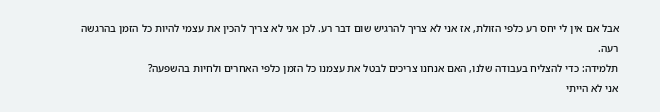אבל אם אין לי יחס רע כלפי הזולת, אז אני לא צריך להרגיש שום דבר רע. לכן אני לא צריך להכין את עצמי להיות כל הזמן בהרגשה רעה.
תלמידה: כדי להצליח בעבודה שלנו, האם אנחנו צריכים לבטל את עצמנו כל הזמן כלפי האחרים ולחיות בהשפעה?
אני לא הייתי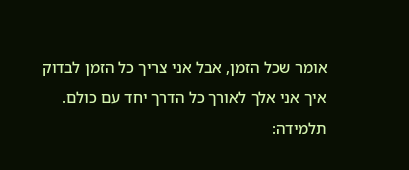אומר שכל הזמן, אבל אני צריך כל הזמן לבדוק איך אני אלך לאורך כל הדרך יחד עם כולם.
תלמידה: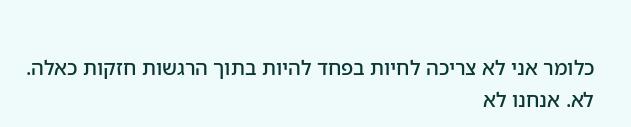כלומר אני לא צריכה לחיות בפחד להיות בתוך הרגשות חזקות כאלה.
לא. אנחנו לא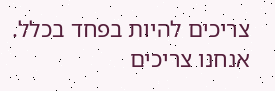צריכים להיות בפחד בכלל. אנחנו צריכים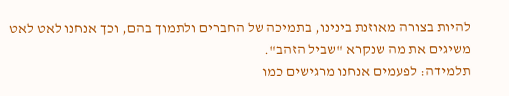להיות בצורה מאוזנת בינינו, בתמיכה של החברים ולתמוך בהם, וכך אנחנו לאט לאט משיגים את מה שנקרא "שביל הזהב".
תלמידה: לפעמים אנחנו מרגישים כמו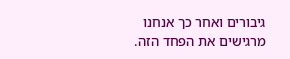גיבורים ואחר כך אנחנו מרגישים את הפחד הזה.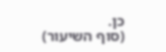כן.
(סוף השיעור)